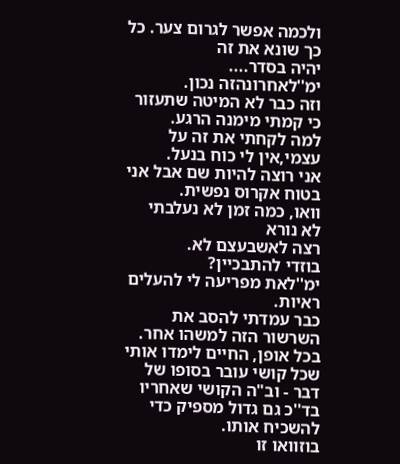ולכמה אפשר לגרום צער. כל כך שונא את זה
יהיה בסדר....
ימ''לאחרונהזה נכון.
וזה כבר לא המיטה שתעזור כי קמתי מימנה הרגע.
למה לקחתי את זה על עצמי,אין לי כוח בנעל.
אני רוצה להיות שם אבל אני בטוח אקרוס נפשית.
וואו, כמה זמן לא נעלבתי
לא נורא
רצה לאשבעצם לא.
בוזדי להתבכיין?
ימ''לאת מפריעה לי להעלים ראיות.
כבר עמדתי להסב את השרשור הזה למשהו אחר.
בכל אופן, החיים לימדו אותי שכל קושי עובר בסופו של דבר - וב"ה הקושי שאחריו בד''כ גם גדול מספיק כדי להשכיח אותו.
בוזוואו זו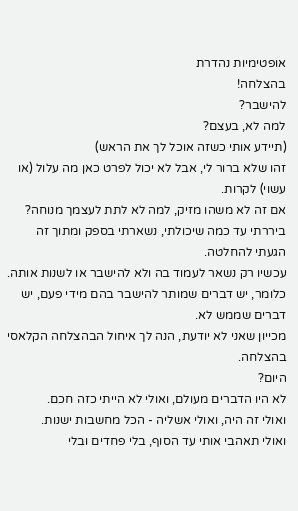אופטימיות נהדרת
בהצלחה!
להישבר?
למה לא, בעצם?
(תיידע אותי כשזה אוכל לך את הראש)
זהו שלא ברור לי, אבל לא יכול לפרט כאן מה עלול (או עשוי) לקרות.
אם זה לא משהו מזיק, למה לא לתת לעצמך מנוחה?
ביררתי עד כמה שיכולתי, נשארתי בספק ומתוך זה הגעתי להחלטה.
עכשיו רק נשאר לעמוד בה ולא להישבר או לשנות אותה.
כלומר, יש דברים שמותר להישבר בהם מידי פעם, יש דברים שממש לא.
מכייון שאני לא יודעת, הנה לך איחול הבהצלחה הקלאסי
בהצלחה.
היום?
לא היו הדברים מעולם, ואולי לא הייתי כזה חכם.
ואולי זה היה, ואולי אשליה - הכל מחשבות ישנות.
ואולי תאהבי אותי עד הסוף, בלי פחדים ובלי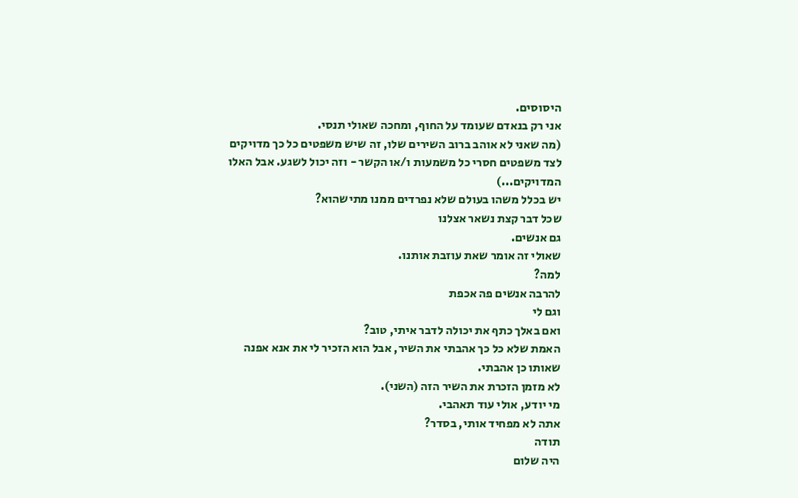היסוסים.
אני רק בנאדם שעומד על החוף, ומחכה שאולי תנסי.
(מה שאני לא אוהב ברוב השירים שלו, זה שיש משפטים כל כך מדויקים
לצד משפטים חסרי כל משמעות ו/או הקשר - וזה יכול לשגע. אבל האלו המדויקים...)
יש בכלל משהו בעולם שלא נפרדים ממנו מתישהוא?
שכל דבר קצת נשאר אצלנו
גם אנשים.
שאולי זה אומר שאת עוזבת אותנו.
למה?
להרבה אנשים פה אכפת
וגם לי
ואם באלך כתף את יכולה לדבר איתי, טוב?
האמת שלא כל כך אהבתי את השיר, אבל הוא הזכיר לי את אנא אפנה שאותו כן אהבתי.
לא מזמן הזכרת את השיר הזה (השני).
מי יודע, אולי עוד תאהבי.
אתה לא מפחיד אותי, בסדר?
תודה
היה שלום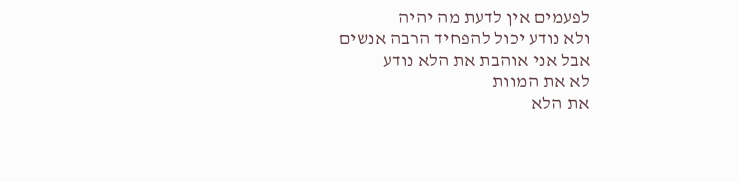לפעמים אין לדעת מה יהיה
ולא נודע יכול להפחיד הרבה אנשים
אבל אני אוהבת את הלא נודע
לא את המוות
את הלא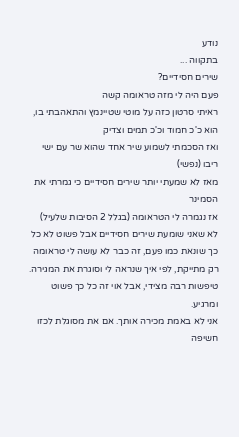נודע
בתקווה ...
שירים חסידיים?
פעם היה לי מזה טראומה קשה
ראיתי סרטון כזה על מוטי שטיינמץ והתאהבתי בו, הוא כ'כ חמוד וכ'כ תמים וצדיק
ואז הסכמתי לשמוע שיר אחד שהוא שר עם ישי ריבו (נפשי)
מאז לא שמעתי יותר שירים חסידיים כי גמרתי את הסמינר
אז נגמרה לי הטראומה (בגלל 2 הסיבות שלעיל)
לא שאני שומעת שירים חסידיים אבל פשוט לא כל כך שונאת כמו פעם, זה כבר לא עושה לי טראומה
רק מתייקת, לפי איך שנראה לי וסוגרת את המגירה.
טיפשות רבה מצידי, אבל אוי זה כל כך פשוט ומרגיע.
אני לא באמת מכירה אותך. אם את מסוגלת לכזו חשיפה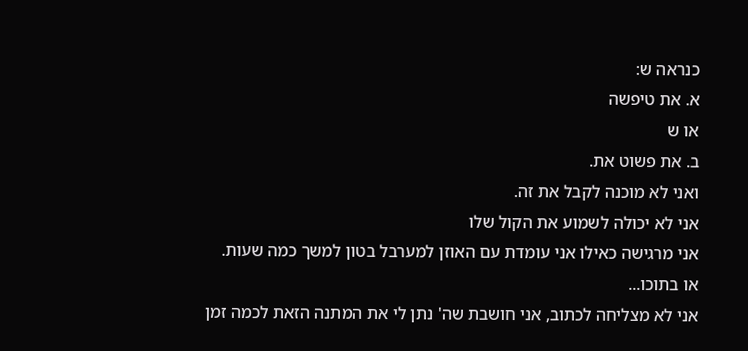כנראה ש:
א. את טיפשה
או ש
ב. את פשוט את.
ואני לא מוכנה לקבל את זה.
אני לא יכולה לשמוע את הקול שלו
אני מרגישה כאילו אני עומדת עם האוזן למערבל בטון למשך כמה שעות.
או בתוכו...
אני לא מצליחה לכתוב, אני חושבת שה' נתן לי את המתנה הזאת לכמה זמן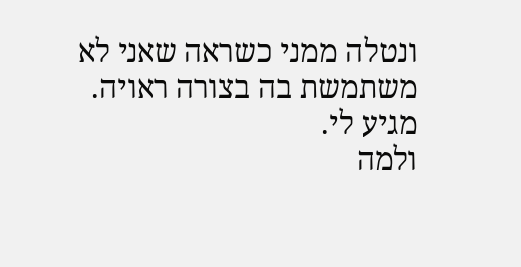ונטלה ממני כשראה שאני לא משתמשת בה בצורה ראויה.
מגיע לי.
ולמה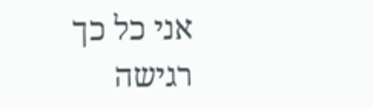אני כל כך רגישה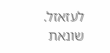לעזאזל.
שונאת